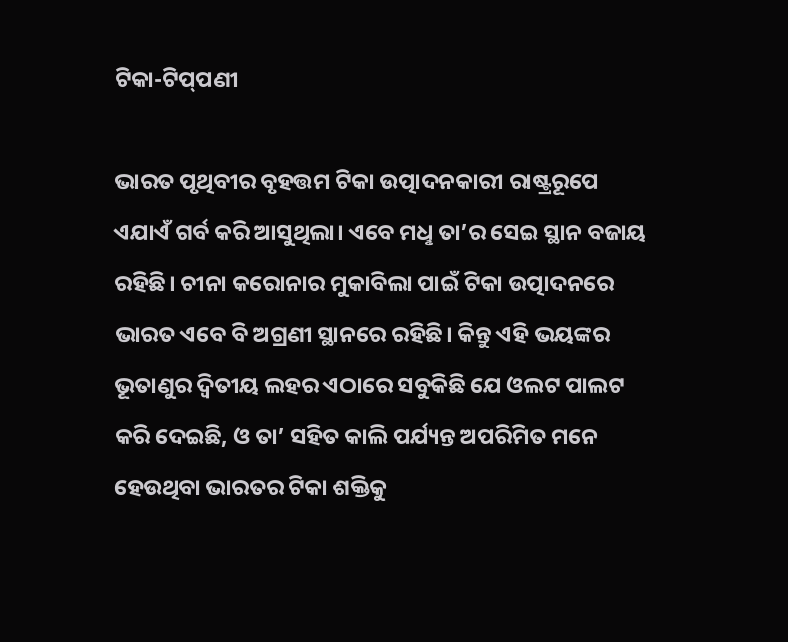ଟିକା-ଟିପ୍‌ପଣୀ

ଭାରତ ପୃଥିବୀର ବୃହତ୍ତମ ଟିକା ଉତ୍ପାଦନକାରୀ ରାଷ୍ଟ୍ରରୂପେ ଏଯାଏଁ ଗର୍ବ କରି ଆସୁଥିଲା। ଏବେ ମଧୢ ତା’ର ସେଇ ସ୍ଥାନ ବଜାୟ ରହିଛି। ଚୀନା କରୋନାର ମୁକାବିଲା ପାଇଁ ଟିକା ଉତ୍ପାଦନରେ ଭାରତ ଏବେ ବି ଅଗ୍ରଣୀ ସ୍ଥାନରେ ରହିଛି। କିନ୍ତୁ ଏହି ଭୟଙ୍କର ଭୂତାଣୁର ଦ୍ବିତୀୟ ଲହର ଏଠାରେ ସବୁକିଛି ଯେ ଓଲଟ ପାଲଟ କରି ଦେଇଛି, ଓ ତା’ ସହିତ କାଲି ପର୍ଯ୍ୟନ୍ତ ଅପରିମିତ ମନେ ହେଉଥିବା ଭାରତର ଟିକା ଶକ୍ତିକୁ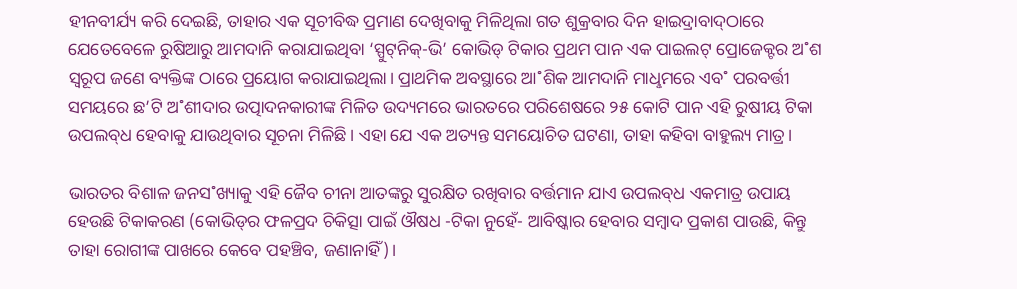ହୀନବୀର୍ଯ୍ୟ କରି ଦେଇଛି, ତାହାର ଏକ ସୂଚୀବିଦ୍ଧ ପ୍ରମାଣ ଦେଖିବାକୁ ମିଳିଥିଲା ଗତ ଶୁକ୍ରବାର ଦିନ ହାଇଦ୍ରାବାଦ୍‌ଠାରେ ଯେତେବେଳେ ରୁଷିଆରୁ ଆମଦାନି କରାଯାଇଥିବା ‘ସ୍ପୁଟ୍‌ନିକ୍‌-ଭି’ କୋଭିଡ୍‌ ଟିକାର ପ୍ରଥମ ପାନ ଏକ ପାଇଲଟ୍‌ ପ୍ରୋଜେକ୍ଟର ଅ˚ଶ ସ୍ବରୂପ ଜଣେ ବ୍ୟକ୍ତିଙ୍କ ଠାରେ ପ୍ରୟୋଗ କରାଯାଇଥିଲା। ପ୍ରାଥମିକ ଅବସ୍ଥାରେ ଆ˚ଶିକ ଆମଦାନି ମାଧୢମରେ ଏବ˚ ପରବର୍ତ୍ତୀ ସମୟରେ ଛ’ଟି ଅ˚ଶୀଦାର ଉତ୍ପାଦନକାରୀଙ୍କ ମିଳିତ ଉଦ୍ୟମରେ ଭାରତରେ ପରିଶେଷରେ ୨୫ କୋଟି ପାନ ଏହି ରୁଷୀୟ ଟିକା ଉପଲବ୍‌ଧ ହେବାକୁ ଯାଉଥିବାର ସୂଚନା ମିଳିଛି। ଏହା ଯେ ଏକ ଅତ୍ୟନ୍ତ ସମୟୋଚିତ ଘଟଣା, ତାହା କହିବା ବାହୁଲ୍ୟ ମାତ୍ର।

ଭାରତର ବିଶାଳ ଜନସ˚ଖ୍ୟାକୁ ଏହି ଜୈବ ଚୀନା ଆତଙ୍କରୁ ସୁରକ୍ଷିତ ରଖିବାର ବର୍ତ୍ତମାନ ଯାଏ ଉପଲବ୍‌ଧ ଏକମାତ୍ର ଉପାୟ ହେଉଛି ଟିକାକରଣ (କୋଭିଡ୍‌ର ଫଳପ୍ରଦ ଚିକିତ୍ସା ପାଇଁ ଔଷଧ -ଟିକା ନୁହେଁ- ଆବିଷ୍କାର ହେବାର ସମ୍ବାଦ ପ୍ରକାଶ ପାଉଛି, କିନ୍ତୁ ତାହା ରୋଗୀଙ୍କ ପାଖରେ କେବେ ପହଞ୍ଚିବ, ଜଣାନାହିଁ)।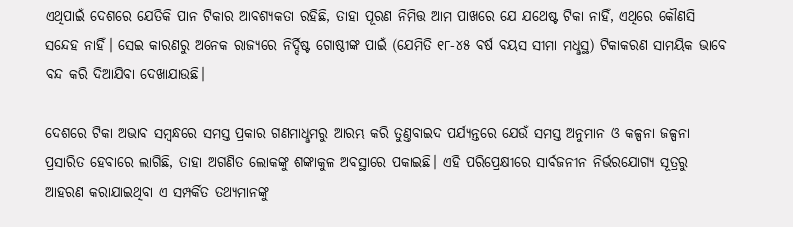ଏଥିପାଇଁ ଦେଶରେ ଯେତିକି ପାନ ଟିକାର ଆବଶ୍ୟକତା ରହିଛି, ତାହା ପୂରଣ ନିମିତ୍ତ ଆମ ପାଖରେ ଯେ ଯଥେଷ୍ଟ ଟିକା ନାହିଁ, ଏଥିରେ କୌଣସି ସନ୍ଦେହ ନାହିଁ। ସେଇ କାରଣରୁ ଅନେକ ରାଜ୍ୟରେ ନିର୍ଦ୍ଦିଷ୍ଟ ଗୋଷ୍ଠୀଙ୍କ ପାଇଁ (ଯେମିତି ୧୮-୪୫ ବର୍ଷ ବୟସ ସୀମା ମଧୢସ୍ଥ) ଟିକାକରଣ ସାମୟିକ ଭାବେ ବନ୍ଦ କରି ଦିଆଯିବା ଦେଖାଯାଉଛି।

ଦେଶରେ ଟିକା ଅଭାବ ସମ୍ବନ୍ଧରେ ସମସ୍ତ ପ୍ରକାର ଗଣମାଧୢମରୁ ଆରମ୍ଭ କରି ତୁଣ୍ତବାଇଦ ପର୍ଯ୍ୟନ୍ତରେ ଯେଉଁ ସମସ୍ତ ଅନୁମାନ ଓ କଳ୍ପନା ଜଳ୍ପନା ପ୍ରସାରିତ ହେବାରେ ଲାଗିଛି, ତାହା ଅଗଣିତ ଲୋକଙ୍କୁ ଶଙ୍କାକୁଳ ଅବସ୍ଥାରେ ପକାଇଛି। ଏହି ପରିପ୍ରେକ୍ଷୀରେ ସାର୍ବଜନୀନ ନିର୍ଭରଯୋଗ୍ୟ ସୂତ୍ରରୁ ଆହରଣ କରାଯାଇଥିବା ଏ ସମ୍ପର୍କିତ ତଥ୍ୟମାନଙ୍କୁ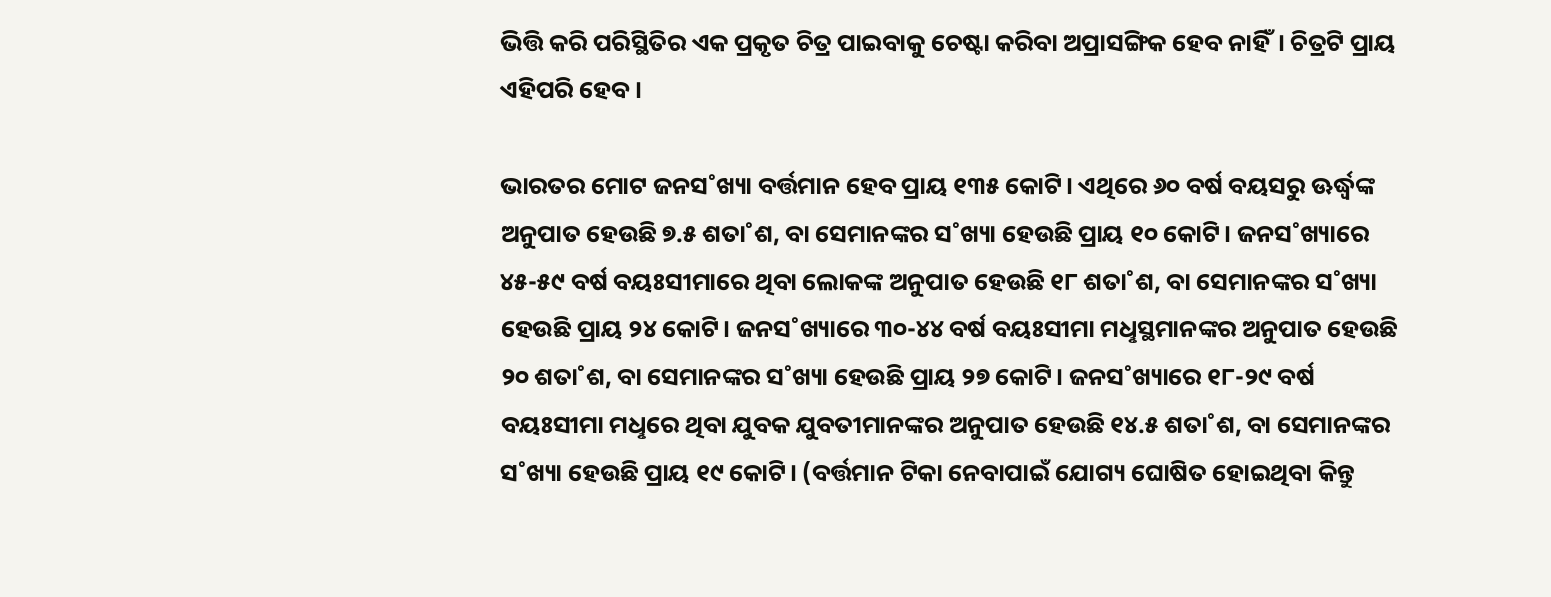ଭିତ୍ତି କରି ପରିସ୍ଥିତିର ଏକ ପ୍ରକୃତ ଚିତ୍ର ପାଇବାକୁ ଚେଷ୍ଟା କରିବା ଅପ୍ରାସଙ୍ଗିକ ହେବ ନାହିଁ। ଚିତ୍ରଟି ପ୍ରାୟ ଏହିପରି ହେବ।

ଭାରତର ମୋଟ ଜନସ˚ଖ୍ୟା ବର୍ତ୍ତମାନ ହେବ ପ୍ରାୟ ୧୩୫ କୋଟି। ଏଥିରେ ୬୦ ବର୍ଷ ବୟସରୁ ଊର୍ଦ୍ଧ୍ବଙ୍କ ଅନୁପାତ ହେଉଛି ୭.୫ ଶତା˚ଶ, ବା ସେମାନଙ୍କର ସ˚ଖ୍ୟା ହେଉଛି ପ୍ରାୟ ୧୦ କୋଟି। ଜନସ˚ଖ୍ୟାରେ ୪୫-୫୯ ବର୍ଷ ବୟଃସୀମାରେ ଥିବା ଲୋକଙ୍କ ଅନୁପାତ ହେଉଛି ୧୮ ଶତା˚ଶ, ବା ସେମାନଙ୍କର ସ˚ଖ୍ୟା ହେଉଛି ପ୍ରାୟ ୨୪ କୋଟି। ଜନସ˚ଖ୍ୟାରେ ୩୦-୪୪ ବର୍ଷ ବୟଃସୀମା ମଧୢସ୍ଥମାନଙ୍କର ଅନୁପାତ ହେଉଛି ୨୦ ଶତା˚ଶ, ବା ସେମାନଙ୍କର ସ˚ଖ୍ୟା ହେଉଛି ପ୍ରାୟ ୨୭ କୋଟି। ଜନସ˚ଖ୍ୟାରେ ୧୮-୨୯ ବର୍ଷ ବୟଃସୀମା ମଧୢରେ ଥିବା ଯୁବକ ଯୁବତୀମାନଙ୍କର ଅନୁପାତ ହେଉଛି ୧୪.୫ ଶତା˚ଶ, ବା ସେମାନଙ୍କର ସ˚ଖ୍ୟା ହେଉଛି ପ୍ରାୟ ୧୯ କୋଟି। (ବର୍ତ୍ତମାନ ଟିକା ନେବାପାଇଁ ଯୋଗ୍ୟ ଘୋଷିତ ହୋଇଥିବା କିନ୍ତୁ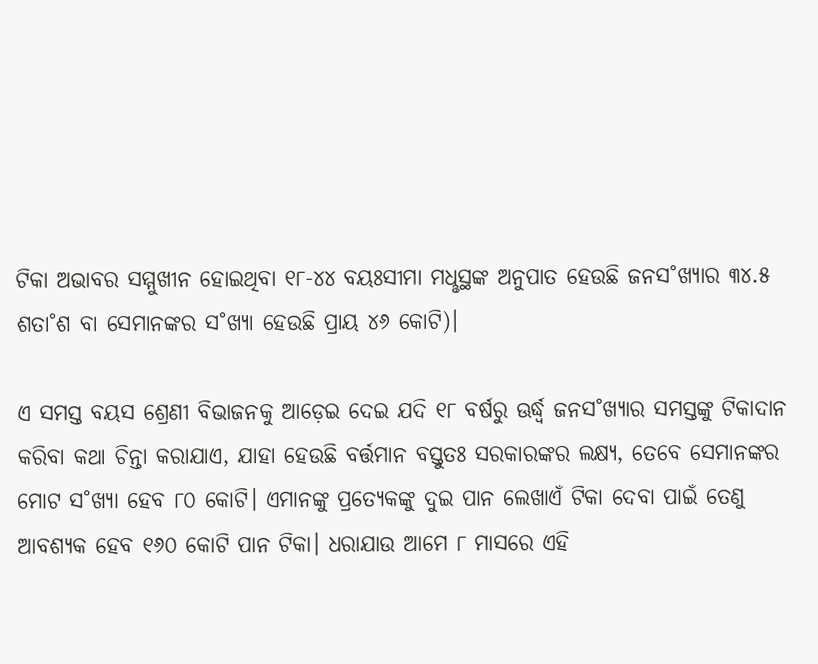ଟିକା ଅଭାବର ସମ୍ମୁଖୀନ ହୋଇଥିବା ୧୮-୪୪ ବୟଃସୀମା ମଧୢସ୍ଥଙ୍କ ଅନୁପାତ ହେଉଛି ଜନସ˚ଖ୍ୟାର ୩୪.୫ ଶତା˚ଶ ବା ସେମାନଙ୍କର ସ˚ଖ୍ୟା ହେଉଛି ପ୍ରାୟ ୪୬ କୋଟି)।

ଏ ସମସ୍ତ ବୟସ ଶ୍ରେଣୀ ବିଭାଜନକୁ ଆଡ଼େଇ ଦେଇ ଯଦି ୧୮ ବର୍ଷରୁ ଊର୍ଦ୍ଧ୍ବ ଜନସ˚ଖ୍ୟାର ସମସ୍ତଙ୍କୁ ଟିକାଦାନ କରିବା କଥା ଚିନ୍ତା କରାଯାଏ, ଯାହା ହେଉଛି ବର୍ତ୍ତମାନ ବସ୍ତୁତଃ ସରକାରଙ୍କର ଲକ୍ଷ୍ୟ, ତେବେ ସେମାନଙ୍କର ମୋଟ ସ˚ଖ୍ୟା ହେବ ୮୦ କୋଟି। ଏମାନଙ୍କୁ ପ୍ରତ୍ୟେକଙ୍କୁ ଦୁଇ ପାନ ଲେଖାଏଁ ଟିକା ଦେବା ପାଇଁ ତେଣୁ ଆବଶ୍ୟକ ହେବ ୧୬୦ କୋଟି ପାନ ଟିକା। ଧରାଯାଉ ଆମେ ୮ ମାସରେ ଏହି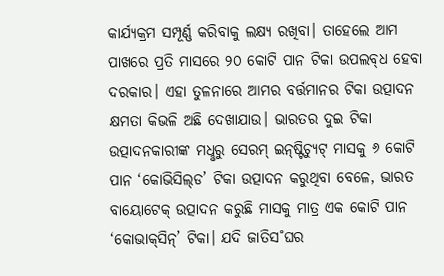କାର୍ଯ୍ୟକ୍ରମ ସମ୍ପୂର୍ଣ୍ଣ କରିବାକୁ ଲକ୍ଷ୍ୟ ରଖିବା। ତାହେଲେ ଆମ ପାଖରେ ପ୍ରତି ମାସରେ ୨୦ କୋଟି ପାନ ଟିକା ଉପଲବ୍‌ଧ ହେବା ଦରକାର। ଏହା ତୁଳନାରେ ଆମର ବର୍ତ୍ତମାନର ଟିକା ଉତ୍ପାଦନ କ୍ଷମତା କିଭଳି ଅଛି ଦେଖାଯାଉ। ଭାରତର ଦୁଇ ଟିକା ଉତ୍ପାଦନକାରୀଙ୍କ ମଧୢରୁ ସେରମ୍‌ ଇନ୍‌ଷ୍ଟିଚ୍ୟୁଟ୍‌ ମାସକୁ ୬ କୋଟି ପାନ ‘କୋଭିସିଲ୍‌ଡ’ ଟିକା ଉତ୍ପାଦନ କରୁଥିବା ବେଳେ, ଭାରତ ବାୟୋଟେକ୍‌ ଉତ୍ପାଦନ କରୁଛି ମାସକୁ ମାତ୍ର ଏକ କୋଟି ପାନ ‘କୋଭାକ୍‌ସିନ୍‌’ ଟିକା। ଯଦି ଜାତିସ˚ଘର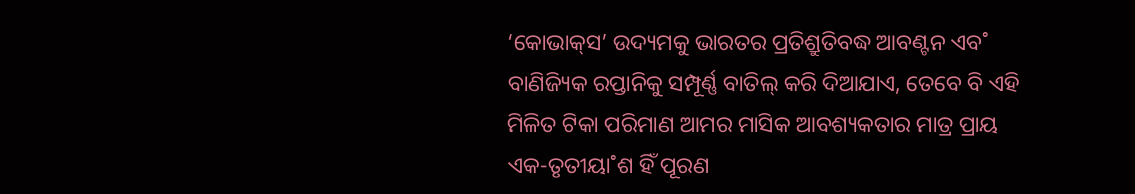‘କୋଭାକ୍‌ସ’ ଉଦ୍ୟମକୁ ଭାରତର ପ୍ରତିଶ୍ରୁତିବଦ୍ଧ ଆବଣ୍ଟନ ଏବ˚ ବାଣିଜ୍ୟିକ ରପ୍ତାନିକୁ ସମ୍ପୂର୍ଣ୍ଣ ବାତିଲ୍‌ କରି ଦିଆଯାଏ, ତେବେ ବି ଏହି ମିଳିତ ଟିକା ପରିମାଣ ଆମର ମାସିକ ଆବଶ୍ୟକତାର ମାତ୍ର ପ୍ରାୟ ଏକ-ତୃତୀୟା˚ଶ ହିଁ ପୂରଣ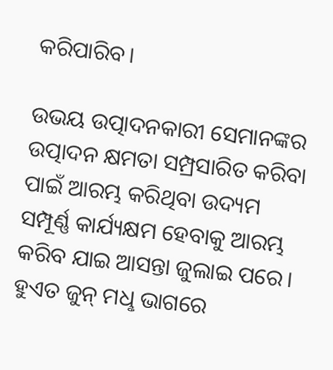କରିପାରିବ।

ଉଭୟ ଉତ୍ପାଦନକାରୀ ସେମାନଙ୍କର ଉତ୍ପାଦନ କ୍ଷମତା ସମ୍ପ୍ରସାରିତ କରିବା ପାଇଁ ଆରମ୍ଭ କରିଥିବା ଉଦ୍ୟମ ସମ୍ପୂର୍ଣ୍ଣ କାର୍ଯ୍ୟକ୍ଷମ ହେବାକୁ ଆରମ୍ଭ କରିବ ଯାଇ ଆସନ୍ତା ଜୁଲାଇ ପରେ। ହୁଏତ ଜୁନ୍‌ ମଧୢ ଭାଗରେ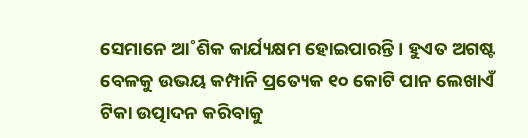ସେମାନେ ଆ˚ଶିକ କାର୍ଯ୍ୟକ୍ଷମ ହୋଇପାରନ୍ତି। ହୁଏତ ଅଗଷ୍ଟ ବେଳକୁ ଉଭୟ କମ୍ପାନି ପ୍ରତ୍ୟେକ ୧୦ କୋଟି ପାନ ଲେଖାଏଁ ଟିକା ଉତ୍ପାଦନ କରିବାକୁ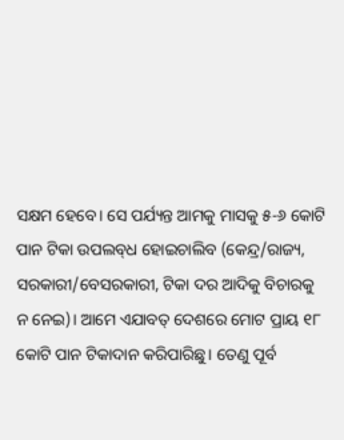ସକ୍ଷମ ହେବେ। ସେ ପର୍ଯ୍ୟନ୍ତ ଆମକୁ ମାସକୁ ୫-୬ କୋଟି ପାନ ଟିକା ଉପଲବ୍‌ଧ ହୋଇଚାଲିବ (କେନ୍ଦ୍ର/ରାଜ୍ୟ, ସରକାରୀ/ବେସରକାରୀ, ଟିକା ଦର ଆଦିକୁ ବିଚାରକୁ ନ ନେଇ)। ଆମେ ଏଯାବତ୍‌ ଦେଶରେ ମୋଟ ପ୍ରାୟ ୧୮ କୋଟି ପାନ ଟିକାଦାନ କରିପାରିଛୁ। ତେଣୁ ପୂର୍ବ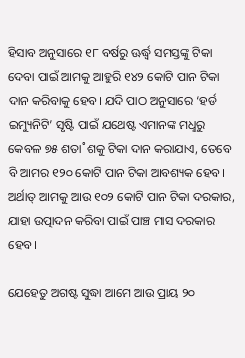ହିସାବ ଅନୁସାରେ ୧୮ ବର୍ଷରୁ ଊର୍ଦ୍ଧ୍ବ ସମସ୍ତଙ୍କୁ ଟିକା ଦେବା ପାଇଁ ଆମକୁ ଆହୁରି ୧୪୨ କୋଟି ପାନ ଟିକା ଦାନ କରିବାକୁ ହେବ। ଯଦି ପାଠ ଅନୁସାରେ ‘ହର୍ଡ ଇମ୍ୟୁନିଟି’ ସୃଷ୍ଟି ପାଇଁ ଯଥେଷ୍ଟ ଏମାନଙ୍କ ମଧୢରୁ କେବଳ ୭୫ ଶତା˚ଶକୁ ଟିକା ଦାନ କରାଯାଏ, ତେବେ ବି ଆମର ୧୨୦ କୋଟି ପାନ ଟିକା ଆବଶ୍ୟକ ହେବ। ଅର୍ଥାତ୍‌ ଆମକୁ ଆଉ ୧୦୨ କୋଟି ପାନ ଟିକା ଦରକାର, ଯାହା ଉତ୍ପାଦନ କରିବା ପାଇଁ ପାଞ୍ଚ ମାସ ଦରକାର ହେବ।

ଯେହେତୁ ଅଗଷ୍ଟ ସୁଦ୍ଧା ଆମେ ଆଉ ପ୍ରାୟ ୨୦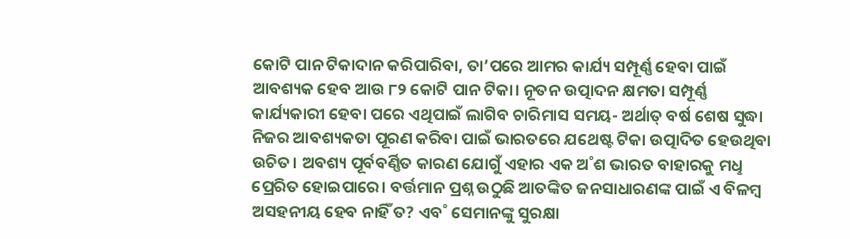କୋଟି ପାନ ଟିକାଦାନ କରିପାରିବା, ତା’ପରେ ଆମର କାର୍ଯ୍ୟ ସମ୍ପୂର୍ଣ୍ଣ ହେବା ପାଇଁ ଆବଶ୍ୟକ ହେବ ଆଉ ୮୨ କୋଟି ପାନ ଟିକା। ନୂତନ ଉତ୍ପାଦନ କ୍ଷମତା ସମ୍ପୂର୍ଣ୍ଣ କାର୍ଯ୍ୟକାରୀ ହେବା ପରେ ଏଥିପାଇଁ ଲାଗିବ ଚାରିମାସ ସମୟ- ଅର୍ଥାତ୍‌ ବର୍ଷ ଶେଷ ସୁଦ୍ଧା ନିଜର ଆବଶ୍ୟକତା ପୂରଣ କରିବା ପାଇଁ ଭାରତରେ ଯଥେଷ୍ଟ ଟିକା ଉତ୍ପାଦିତ ହେଉଥିବା ଉଚିତ। ଅବଶ୍ୟ ପୂର୍ବବର୍ଣ୍ଣିତ କାରଣ ଯୋଗୁଁ ଏହାର ଏକ ଅ˚ଶ ଭାରତ ବାହାରକୁ ମଧୢ ପ୍ରେରିତ ହୋଇପାରେ। ବର୍ତ୍ତମାନ ପ୍ରଶ୍ନ ଉଠୁଛି ଆତଙ୍କିତ ଜନସାଧାରଣଙ୍କ ପାଇଁ ଏ ବିଳମ୍ବ ଅସହନୀୟ ହେବ ନାହିଁ ତ? ଏବ˚ ସେମାନଙ୍କୁ ସୁରକ୍ଷା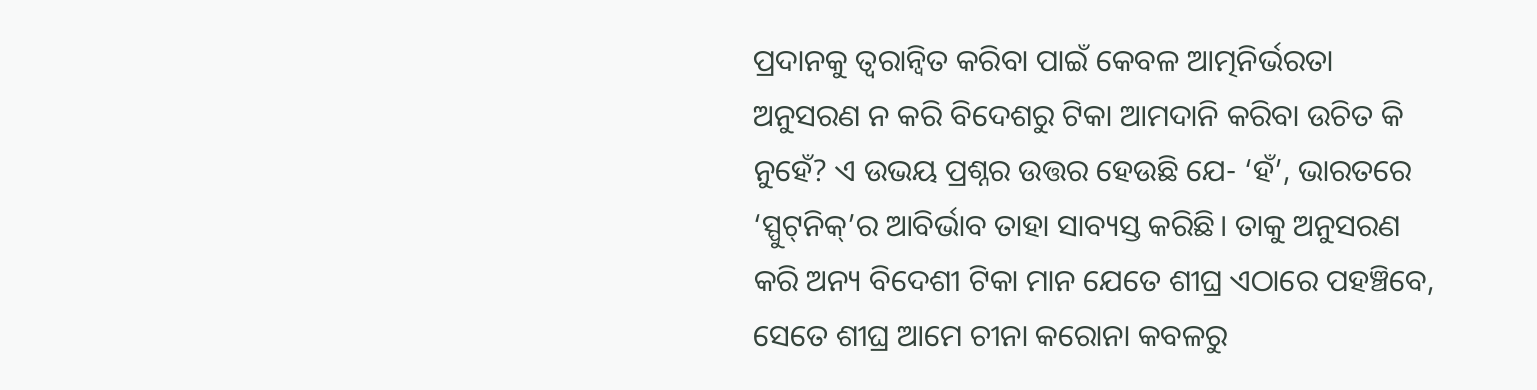ପ୍ରଦାନକୁ ତ୍ବରାନ୍ବିତ କରିବା ପାଇଁ କେବଳ ଆତ୍ମନିର୍ଭରତା ଅନୁସରଣ ନ କରି ବିଦେଶରୁ ଟିକା ଆମଦାନି କରିବା ଉଚିତ କି ନୁହେଁ? ଏ ଉଭୟ ପ୍ରଶ୍ନର ଉତ୍ତର ହେଉଛି ଯେ- ‘ହଁ’, ଭାରତରେ ‘ସ୍ପୁଟ୍‍ନିକ୍‌’ର ଆବିର୍ଭାବ ତାହା ସାବ୍ୟସ୍ତ କରିଛି। ତାକୁ ଅନୁସରଣ କରି ଅନ୍ୟ ବିଦେଶୀ ଟିକା ମାନ ଯେତେ ଶୀଘ୍ର ଏଠାରେ ପହଞ୍ଚିବେ, ସେତେ ଶୀଘ୍ର ଆମେ ଚୀନା କରୋନା କବଳରୁ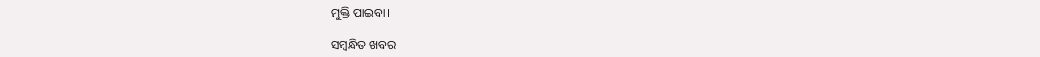ମୁକ୍ତି ପାଇବା।

ସମ୍ବନ୍ଧିତ ଖବର